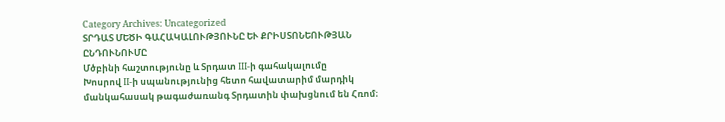Category Archives: Uncategorized
ՏՐԴԱՏ ՄԵԾԻ ԳԱՀԱԿԱԼՈՒԹՅՈՒՆԸ ԵՒ ՔՐԻՍՏՈՆԵՈՒԹՅԱՆ ԸՆԴՈՒՆՈՒՄԸ
Մծբինի հաշտությունը և Տրդատ III-ի գահակալումը
Խոսրով II-ի սպանությունից հետո հավատարիմ մարդիկ մանկահասակ թագաժառանգ Տրդատին փախցնում են Հռոմ։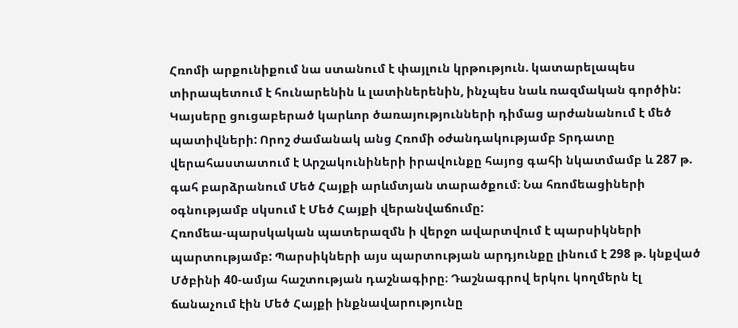Հռոմի արքունիքում նա ստանում է փայլուն կրթություն. կատարելապես տիրապետում է հունարենին և լատիներենին, ինչպես նաև ռազմական գործին: Կայսերը ցուցաբերած կարևոր ծառայությունների դիմաց արժանանում է մեծ պատիվների: Որոշ ժամանակ անց Հռոմի օժանդակությամբ Տրդատը վերահաստատում է Արշակունիների իրավունքը հայոց գահի նկատմամբ և 287 թ. գահ բարձրանում Մեծ Հայքի արևմտյան տարածքում։ Նա հռոմեացիների օգնությամբ սկսում է Մեծ Հայքի վերանվաճումը:
Հռոմեա-պարսկական պատերազմն ի վերջո ավարտվում է պարսիկների պարտությամբ: Պարսիկների այս պարտության արդյունքը լինում է 298 թ. կնքված Մծբինի 40-ամյա հաշտության դաշնագիրը։ Դաշնագրով երկու կողմերն էլ ճանաչում էին Մեծ Հայքի ինքնավարությունը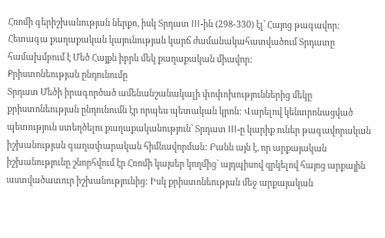Հռոմի գերիշխանության ներքո, իսկ Տրդատ III-ին (298-330) էլ՝ Հայոց թագավոր:
Հետագա քաղաքական կայունության կարճ ժամանակահատվածում Տրդատը համախմբում է Մեծ Հայքն իբրև մեկ քաղաքական միավոր:
Քրիստոնեության ընդունումը
Տրդատ Մեծի իրագործած ամենանշանակալի փոփոխություններից մեկը քրիստոնեության ընդունումն էր որպես պետական կրոն: Վարելով կենտրոնացված պետություն ստեղծելու քաղաքականություն՝ Տրդատ III-ը կարիք ուներ թագավորական իշխանության գաղափարական հիմնավորման: Բանն այն է, որ արքայական իշխանությունը շնորհվում էր Հռոմի կայսեր կողմից՝ այդպիսով զրկելով հայոց արքային աստվածատուր իշխանությունից: Իսկ քրիստոնեության մեջ արքայական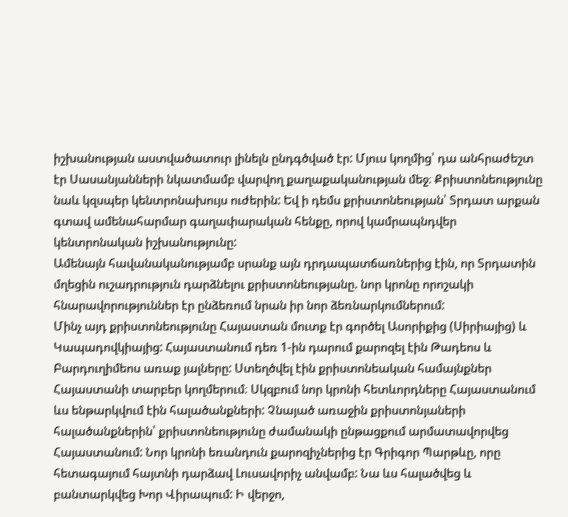իշխանության աստվածատուր լինելն ընդգծված էր: Մյուս կողմից՝ դա անհրաժեշտ էր Սասանյանների նկատմամբ վարվող քաղաքականության մեջ։ Քրիստոնեությունը նաև կզսպեր կենտրոնախույս ուժերին: Եվ ի դեմս քրիստոնեության՝ Տրդատ արքան գտավ ամենահարմար գաղափարական հենքը, որով կամրապնդվեր կենտրոնական իշխանությունը:
Ամենայն հավանականությամբ սրանք այն դրդապատճառներից էին, որ Տրդատին մղեցին ուշադրություն դարձնելու քրիստոնեությանը. նոր կրոնը որոշակի հնարավորություններ էր ընձեռում նրան իր նոր ձեռնարկումներում:
Մինչ այդ քրիստոնեությունը Հայաստան մուտք էր գործել Ասորիքից (Սիրիայից) և Կապադովկիայից: Հայաստանում դեռ 1-ին դարում քարոզել էին Թադեոս և Բարդուղիմեոս առաք յալները: Ստեղծվել էին քրիստոնեական համայնքներ Հայաստանի տարբեր կողմերում։ Սկզբում նոր կրոնի հետևորդները Հայաստանում ևս ենթարկվում էին հալածանքների: Չնայած առաջին քրիստոնյաների հալածանքներին՝ քրիստոնեությունը ժամանակի ընթացքում արմատավորվեց Հայաստանում: Նոր կրոնի եռանդուն քարոզիչներից էր Գրիգոր Պարթևը, որը հետագայում հայտնի դարձավ Լուսավորիչ անվամբ: Նա ևս հալածվեց և բանտարկվեց Խոր Վիրապում: Ի վերջո,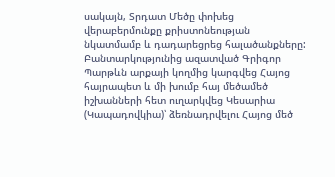սակայն, Տրդատ Մեծը փոխեց վերաբերմունքը քրիստոնեության նկատմամբ և դադարեցրեց հալածանքները: Բանտարկությունից ազատված Գրիգոր Պարթևն արքայի կողմից կարգվեց Հայոց հայրապետ և մի խումբ հայ մեծամեծ իշխանների հետ ուղարկվեց Կեսարիա (Կապադովկիա)՝ ձեռնադրվելու Հայոց մեծ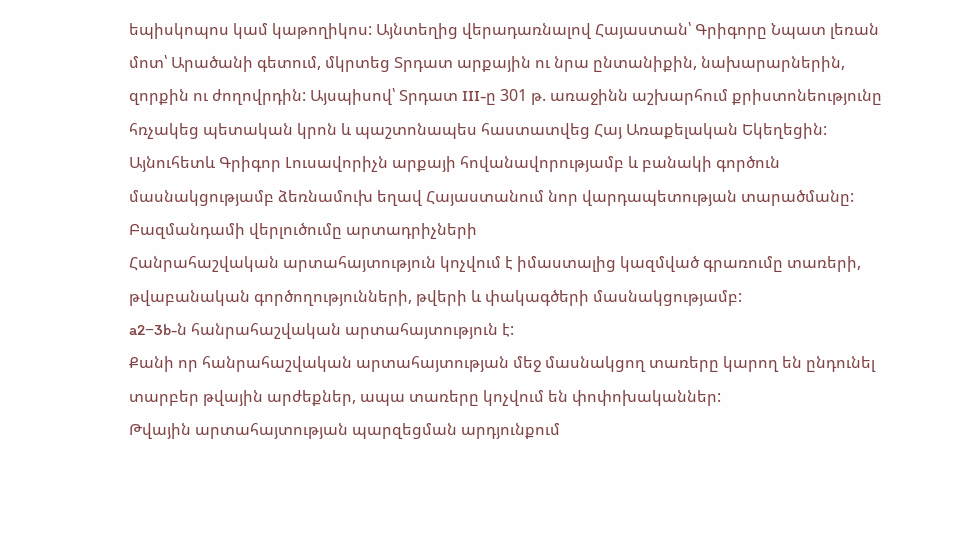եպիսկոպոս կամ կաթողիկոս: Այնտեղից վերադառնալով Հայաստան՝ Գրիգորը Նպատ լեռան մոտ՝ Արածանի գետում, մկրտեց Տրդատ արքային ու նրա ընտանիքին, նախարարներին, զորքին ու ժողովրդին: Այսպիսով՝ Տրդատ III-ը 301 թ. առաջինն աշխարհում քրիստոնեությունը հռչակեց պետական կրոն և պաշտոնապես հաստատվեց Հայ Առաքելական Եկեղեցին: Այնուհետև Գրիգոր Լուսավորիչն արքայի հովանավորությամբ և բանակի գործուն մասնակցությամբ ձեռնամուխ եղավ Հայաստանում նոր վարդապետության տարածմանը:
Բազմանդամի վերլուծումը արտադրիչների
Հանրահաշվական արտահայտություն կոչվում է իմաստալից կազմված գրառումը տառերի, թվաբանական գործողությունների, թվերի և փակագծերի մասնակցությամբ:
a2−3b-ն հանրահաշվական արտահայտություն է:
Քանի որ հանրահաշվական արտահայտության մեջ մասնակցող տառերը կարող են ընդունել տարբեր թվային արժեքներ, ապա տառերը կոչվում են փոփոխականներ:
Թվային արտահայտության պարզեցման արդյունքում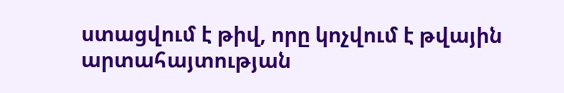ստացվում է թիվ, որը կոչվում է թվային արտահայտության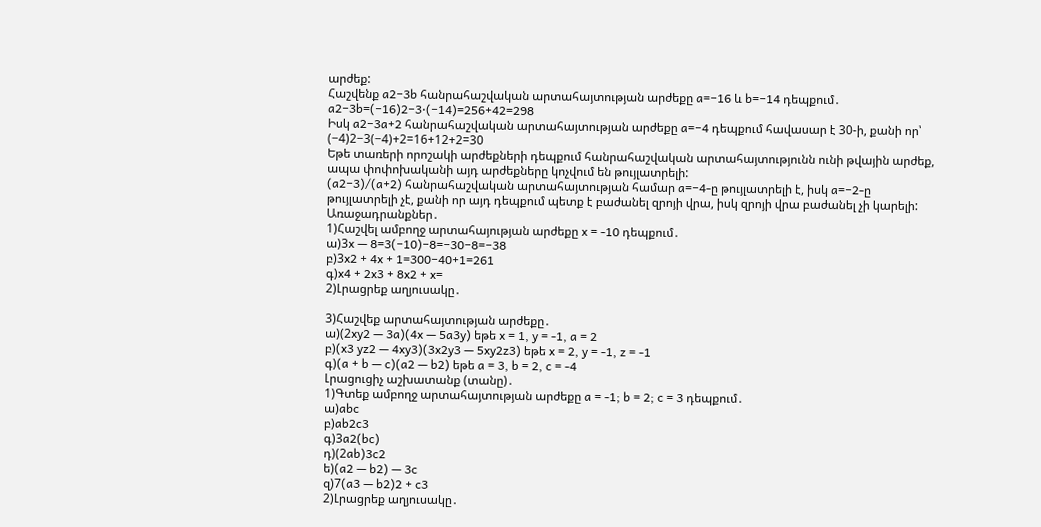արժեք:
Հաշվենք a2−3b հանրահաշվական արտահայտության արժեքը a=−16 և b=−14 դեպքում․
a2−3b=(−16)2−3⋅(−14)=256+42=298
Իսկ a2−3a+2 հանրահաշվական արտահայտության արժեքը a=−4 դեպքում հավասար է 30-ի, քանի որ՝
(−4)2−3(−4)+2=16+12+2=30
Եթե տառերի որոշակի արժեքների դեպքում հանրահաշվական արտահայտությունն ունի թվային արժեք, ապա փոփոխականի այդ արժեքները կոչվում են թույլատրելի:
(a2−3)/(a+2) հանրահաշվական արտահայտության համար a=−4-ը թույլատրելի է, իսկ a=−2-ը թույլատրելի չէ, քանի որ այդ դեպքում պետք է բաժանել զրոյի վրա, իսկ զրոյի վրա բաժանել չի կարելի:
Առաջադրանքներ․
1)Հաշվել ամբողջ արտահայության արժեքը x = -10 դեպքում․
ա)3x — 8=3(−10)−8=−30−8=−38
բ)3x2 + 4x + 1=300−40+1=261
գ)x4 + 2x3 + 8x2 + x=
2)Լրացրեք աղյուսակը․

3)Հաշվեք արտահայտության արժեքը․
ա)(2xy2 — 3a)(4x — 5a3y) եթե x = 1, y = -1, a = 2
բ)(x3 yz2 — 4xy3)(3x2y3 — 5xy2z3) եթե x = 2, y = -1, z = -1
գ)(a + b — c)(a2 — b2) եթե a = 3, b = 2, c = -4
Լրացուցիչ աշխատանք (տանը)․
1)Գտեք ամբողջ արտահայտության արժեքը a = -1; b = 2; c = 3 դեպքում․
ա)abc
բ)ab2c3
գ)3a2(bc)
դ)(2ab)3c2
ե)(a2 — b2) — 3c
զ)7(a3 — b2)2 + c3
2)Լրացրեք աղյուսակը․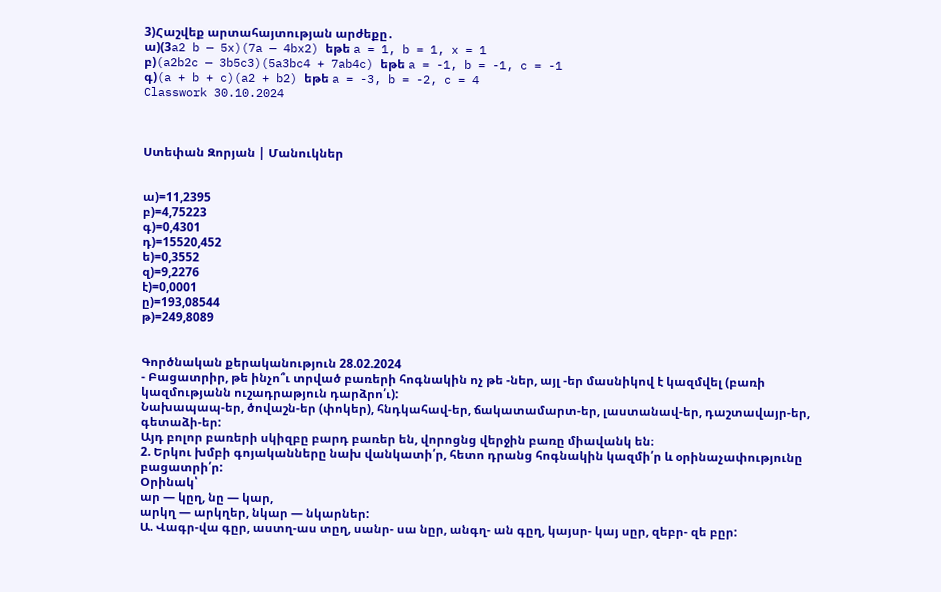3)Հաշվեք արտահայտության արժեքը․
ա)(3a2 b — 5x)(7a — 4bx2) եթե a = 1, b = 1, x = 1
բ)(a2b2c — 3b5c3)(5a3bc4 + 7ab4c) եթե a = -1, b = -1, c = -1
գ)(a + b + c)(a2 + b2) եթե a = -3, b = -2, c = 4
Classwork 30.10.2024



Ստեփան Զորյան | Մանուկներ


ա)=11,2395
բ)=4,75223
գ)=0,4301
դ)=15520,452
ե)=0,3552
զ)=9,2276
է)=0,0001
ը)=193,08544
թ)=249,8089


Գործնական քերականություն 28.02.2024
- Բացատրիր, թե ինչո՞ւ տրված բառերի հոգնակին ոչ թե -ներ, այլ -եր մասնիկով է կազմվել (բառի կազմությանն ուշադրաթյուն դարձրո՛ւ):
Նախապապ-եր, ծովաշն-եր (փոկեր), հնդկահավ-եր, ճակատամարտ-եր, լաստանավ-եր, դաշտավայր-եր, գետաձի-եր:
Այդ բոլոր բառերի սկիզբը բարդ բառեր են, վորոցնց վերջին բառը միավանկ են։
2. Երկու խմբի գոյականները նախ վանկատի՛ր, հետո դրանց հոգնակին կազմի՛ր և օրինաչափությունը բացատրի՛ր:
Օրինակ՝
ար — կըղ, նը — կար,
արկղ — արկղեր, նկար — նկարներ:
Ա. Վագր-վա գըր, աստղ-աս տըղ, սանր- սա նըր, անգղ- ան գըղ, կայսր- կայ սըր, զեբր- զե բըր: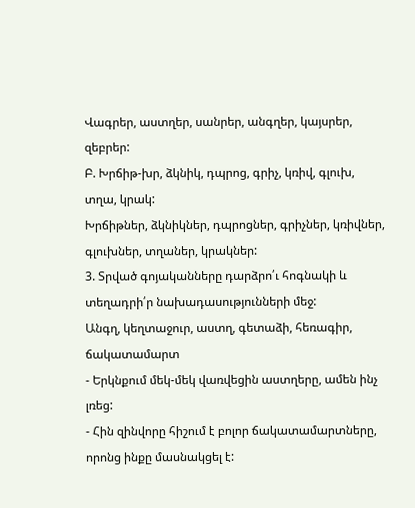Վագրեր, աստղեր, սանրեր, անգղեր, կայսրեր, զեբրեր:
Բ. Խրճիթ-խր, ձկնիկ, դպրոց, գրիչ, կռիվ, գլուխ, տղա, կրակ:
Խրճիթներ, ձկնիկներ, դպրոցներ, գրիչներ, կռիվներ, գլուխներ, տղաներ, կրակներ:
3. Տրված գոյականները դարձրո՛ւ հոգնակի և տեղադրի՛ր նախադասությունների մեջ:
Անգղ, կեղտաջուր, աստղ, գետաձի, հեռագիր, ճակատամարտ
- Երկնքում մեկ-մեկ վառվեցին աստղերը, ամեն ինչ լռեց:
- Հին զինվորը հիշում է բոլոր ճակատամարտները, որոնց ինքը մասնակցել է: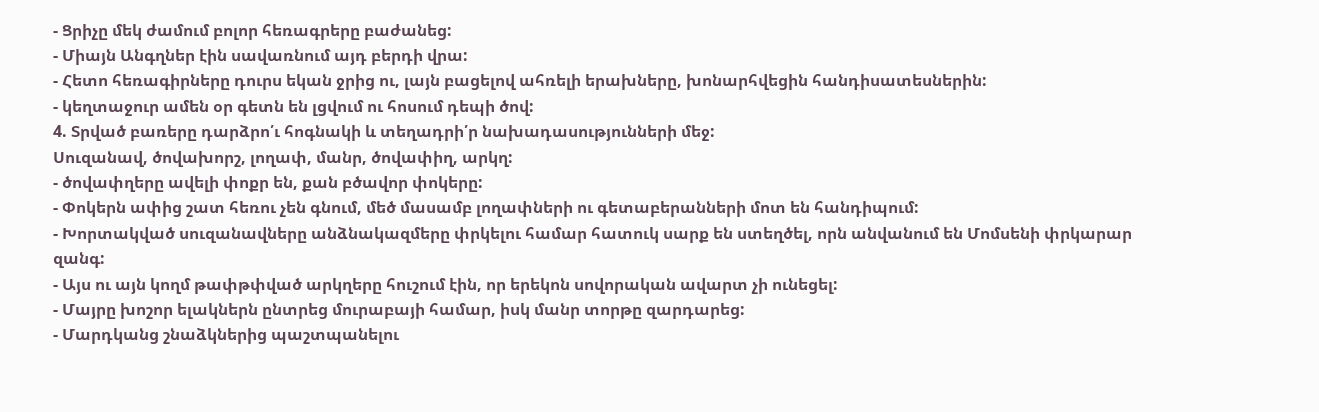- Ցրիչը մեկ ժամում բոլոր հեռագրերը բաժանեց:
- Միայն Անգղներ էին սավառնում այդ բերդի վրա:
- Հետո հեռագիրները դուրս եկան ջրից ու, լայն բացելով ահռելի երախները, խոնարհվեցին հանդիսատեսներին:
- կեղտաջուր ամեն օր գետն են լցվում ու հոսում դեպի ծով:
4. Տրված բառերը դարձրո՛ւ հոգնակի և տեղադրի՛ր նախադասությունների մեջ:
Սուզանավ, ծովախորշ, լողափ, մանր, ծովափիղ, արկղ:
- ծովափղերը ավելի փոքր են, քան բծավոր փոկերը:
- Փոկերն ափից շատ հեռու չեն գնում, մեծ մասամբ լողափների ու գետաբերանների մոտ են հանդիպում:
- Խորտակված սուզանավները անձնակազմերը փրկելու համար հատուկ սարք են ստեղծել, որն անվանում են Մոմսենի փրկարար զանգ:
- Այս ու այն կողմ թափթփված արկղերը հուշում էին, որ երեկոն սովորական ավարտ չի ունեցել:
- Մայրը խոշոր ելակներն ընտրեց մուրաբայի համար, իսկ մանր տորթը զարդարեց:
- Մարդկանց շնաձկներից պաշտպանելու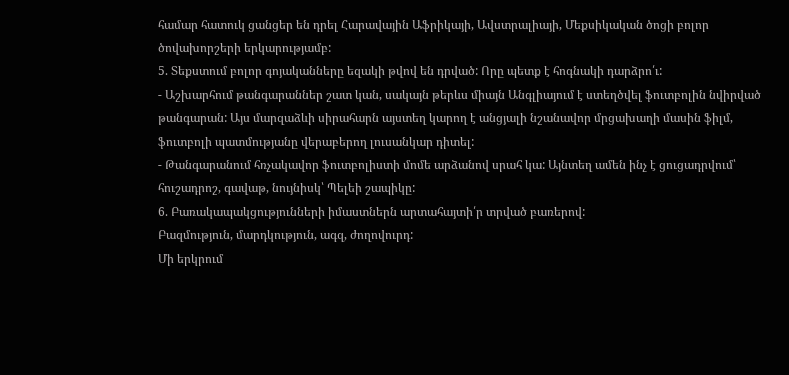համար հատուկ ցանցեր են դրել Հարավային Աֆրիկայի, Ավստրալիայի, Մեքսիկական ծոցի բոլոր ծովախորշերի երկարությամբ:
5. Տեքստում բոլոր գոյականները եզակի թվով են դրված: Որը պետք է հոգնակի դարձրո՛ւ:
- Աշխարհում թանգարաններ շատ կան, սակայն թերևս միայն Անգլիայում է ստեղծվել ֆուտբոլին նվիրված թանգարան: Այս մարզաձևի սիրահարն այստեղ կարող է անցյալի նշանավոր մրցախաղի մասին ֆիլմ, ֆուտբոլի պատմությանը վերաբերող լուսանկար դիտել:
- Թանգարանում հռչակավոր ֆուտբոլիստի մոմե արձանով սրահ կա: Այնտեղ ամեն ինչ է ցուցադրվում՝ հուշադրոշ, գավաթ, նույնիսկ՝ Պելեի շապիկը:
6. Բառակապակցությունների իմաստներն արտահայտի՛ր տրված բառերով:
Բազմություն, մարդկություն, ագզ, ժողովուրդ:
Մի երկրում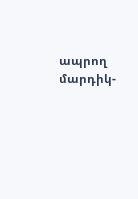ապրող մարդիկ-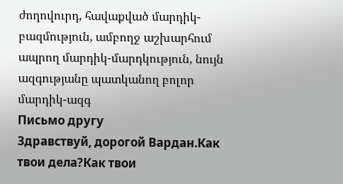ժողովուրդ, հավաքված մարդիկ-բազմություն, ամբողջ աշխարհում ապրող մարդիկ-մարդկություն, նույն ազգությանը պատկանող բոլոր մարդիկ-ազգ
Письмо другу
Здравствуй, дорогой Вардан.Как твои дела?Как твои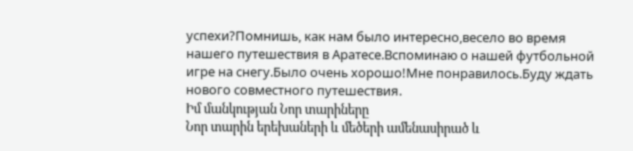успехи?Помнишь, как нам было интересно,весело во время нашего путешествия в Аратесе.Вспоминаю о нашей футбольной игре на снегу.Было очень хорошо!Мне понравилось.Буду ждать нового совместного путешествия.
Իմ մանկության Նոր տարիները
Նոր տարին երեխաների և մեծերի ամենասիրած և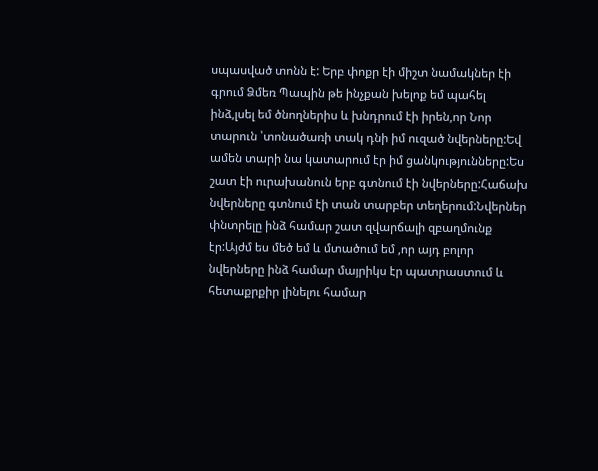սպասված տոնն է: Երբ փոքր էի միշտ նամակներ էի գրում Ձմեռ Պապին թե ինչքան խելոք եմ պահել ինձ,լսել եմ ծնողներիս և խնդրում էի իրեն,որ Նոր տարուն ՝տոնածառի տակ դնի իմ ուզած նվերները:Եվ ամեն տարի նա կատարում էր իմ ցանկությունները:Ես շատ էի ուրախանուն երբ գտնում էի նվերները:Հաճախ նվերները գտնում էի տան տարբեր տեղերում:Նվերներ փնտրելը ինձ համար շատ զվարճալի զբաղմունք էր:Այժմ ես մեծ եմ և մտածում եմ ,որ այդ բոլոր նվերները ինձ համար մայրիկս էր պատրաստում և հետաքրքիր լինելու համար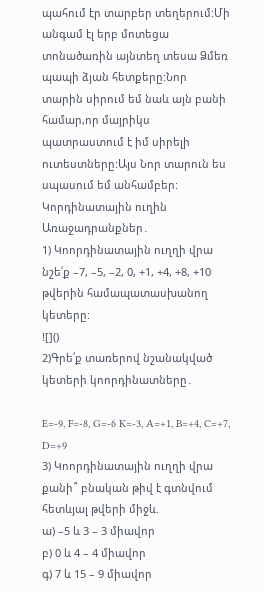պահում էր տարբեր տեղերում:Մի անգամ էլ երբ մոտեցա տոնածառին այնտեղ տեսա Ձմեռ պապի ձյան հետքերը:Նոր տարին սիրում եմ նաև այն բանի համար,որ մայրիկս պատրաստում է իմ սիրելի ուտեստները:Այս Նոր տարուն ես սպասում եմ անհամբեր:
Կորդինատային ուղին
Առաջադրանքներ․
1) Կոորդինատային ուղղի վրա նշե՛ք –7, –5, –2, 0, +1, +4, +8, +10 թվերին համապատասխանող կետերը:
![]()
2)Գրե՛ք տառերով նշանակված կետերի կոորդինատները․

E=-9, F=-8, G=-6 K=-3, A=+1, B=+4, C=+7, D=+9
3) Կոորդինատային ուղղի վրա քանի՞ բնական թիվ է գտնվում հետևյալ թվերի միջև.
ա) –5 և 3 – 3 միավոր
բ) 0 և 4 – 4 միավոր
գ) 7 և 15 – 9 միավոր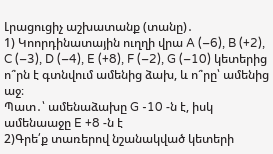Լրացուցիչ աշխատանք (տանը)․
1) Կոորդինատային ուղղի վրա A (–6), B (+2), C (–3), D (–4), E (+8), F (–2), G (–10) կետերից ո՞րն է գտնվում ամենից ձախ, և ո՞րը՝ ամենից աջ։
Պատ․՝ ամենաձախը G -10 -ն է, իսկ ամենաաջը E +8 -ն է
2)Գրե՛ք տառերով նշանակված կետերի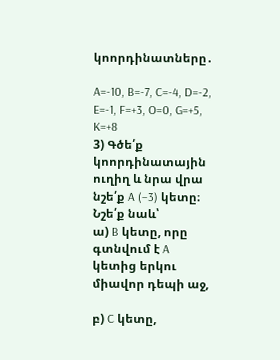կոորդինատները․

A=-10, B=-7, C=-4, D=-2, E=-1, F=+3, O=0, G=+5, K=+8
3) Գծե՛ք կոորդինատային ուղիղ և նրա վրա նշե՛ք A (–3) կետը։ Նշե՛ք նաև՝
ա) B կետը, որը գտնվում է A կետից երկու միավոր դեպի աջ,

բ) C կետը,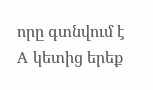որը գտնվում է A կետից երեք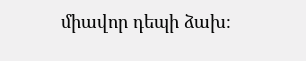միավոր դեպի ձախ։